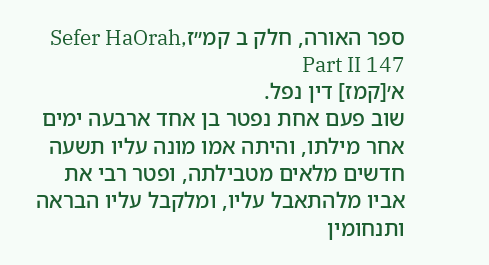ספר האורה, חלק ב קמ״זSefer HaOrah, Part II 147
א׳[קמז] דין נפל.
שוב פעם אחת נפטר בן אחד ארבעה ימים אחר מילתו, והיתה אמו מונה עליו תשעה חדשים מלאים מטבילתה, ופטר רבי את אביו מלהתאבל עליו, ומלקבל עליו הבראה ותנחומין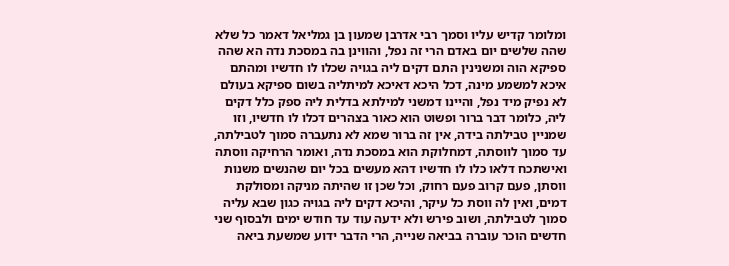ומלומר קדיש עליו וסמך רבי אדרבן שמעון בן גמליאל דאמר כל שלא שהה שלשים יום באדם הרי זה נפל, והווינן בה במסכת נדה הא שהה ספיקא הוה ומשנינין התם דקים ליה בגויה שכלו לו חדשיו ומהתם איכא למשמע מינה, דכל היכא דאיכא למיתליה בשום ספיקא בעולם לא נפיק מיד נפל, והיינו דמשני למילתא בדלית ליה ספק כלל דקים ליה, כלומר דבר ברור ופשוט הוא כאור בצהרים דכלו לו חדשיו, וזו שמניין טבילתה בידה, אין זה ברור שמא לא נתעברה סמוך לטבילתה, עד סמוך לווסתה, דמחלוקת הוא במסכת נדה, ואומר הרחיקה ווסתה ואישתכח דלאו כלו לו חדשיו דהא מעשים בכל יום שהנשים משנות ווסתן, פעם קרוב פעם רחוק, וכל שכן זו שהיתה מניקה ומסולקת דמים, ואין לה ווסת כל עיקר, והיכא דקים ליה בגויה כגון שבא עליה סמוך לטבילתה, ושוב פירש ולא ידעה עוד עד חודש ימים ולבסוף שני חדשים הוכר עוברה בביאה שנייה, הרי הדבר ידוע שמשעת ביאה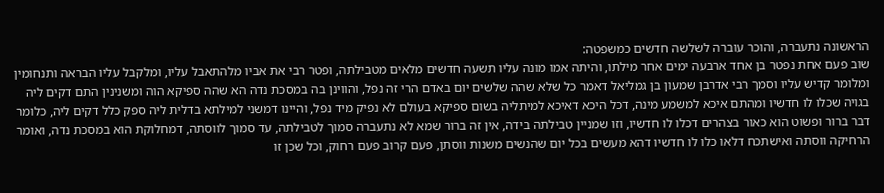הראשונה נתעברה, והוכר עוברה לשלשה חדשים כמשפטה:
שוב פעם אחת נפטר בן אחד ארבעה ימים אחר מילתו, והיתה אמו מונה עליו תשעה חדשים מלאים מטבילתה, ופטר רבי את אביו מלהתאבל עליו, ומלקבל עליו הבראה ותנחומין ומלומר קדיש עליו וסמך רבי אדרבן שמעון בן גמליאל דאמר כל שלא שהה שלשים יום באדם הרי זה נפל, והווינן בה במסכת נדה הא שהה ספיקא הוה ומשנינין התם דקים ליה בגויה שכלו לו חדשיו ומהתם איכא למשמע מינה, דכל היכא דאיכא למיתליה בשום ספיקא בעולם לא נפיק מיד נפל, והיינו דמשני למילתא בדלית ליה ספק כלל דקים ליה, כלומר דבר ברור ופשוט הוא כאור בצהרים דכלו לו חדשיו, וזו שמניין טבילתה בידה, אין זה ברור שמא לא נתעברה סמוך לטבילתה, עד סמוך לווסתה, דמחלוקת הוא במסכת נדה, ואומר הרחיקה ווסתה ואישתכח דלאו כלו לו חדשיו דהא מעשים בכל יום שהנשים משנות ווסתן, פעם קרוב פעם רחוק, וכל שכן זו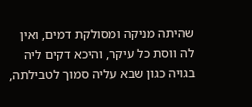שהיתה מניקה ומסולקת דמים, ואין לה ווסת כל עיקר, והיכא דקים ליה בגויה כגון שבא עליה סמוך לטבילתה,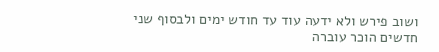ושוב פירש ולא ידעה עוד עד חודש ימים ולבסוף שני חדשים הוכר עוברה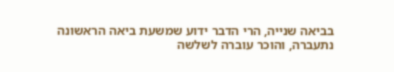בביאה שנייה, הרי הדבר ידוע שמשעת ביאה הראשונה נתעברה, והוכר עוברה לשלשה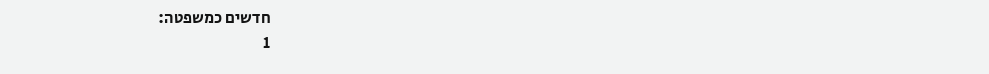חדשים כמשפטה:
1